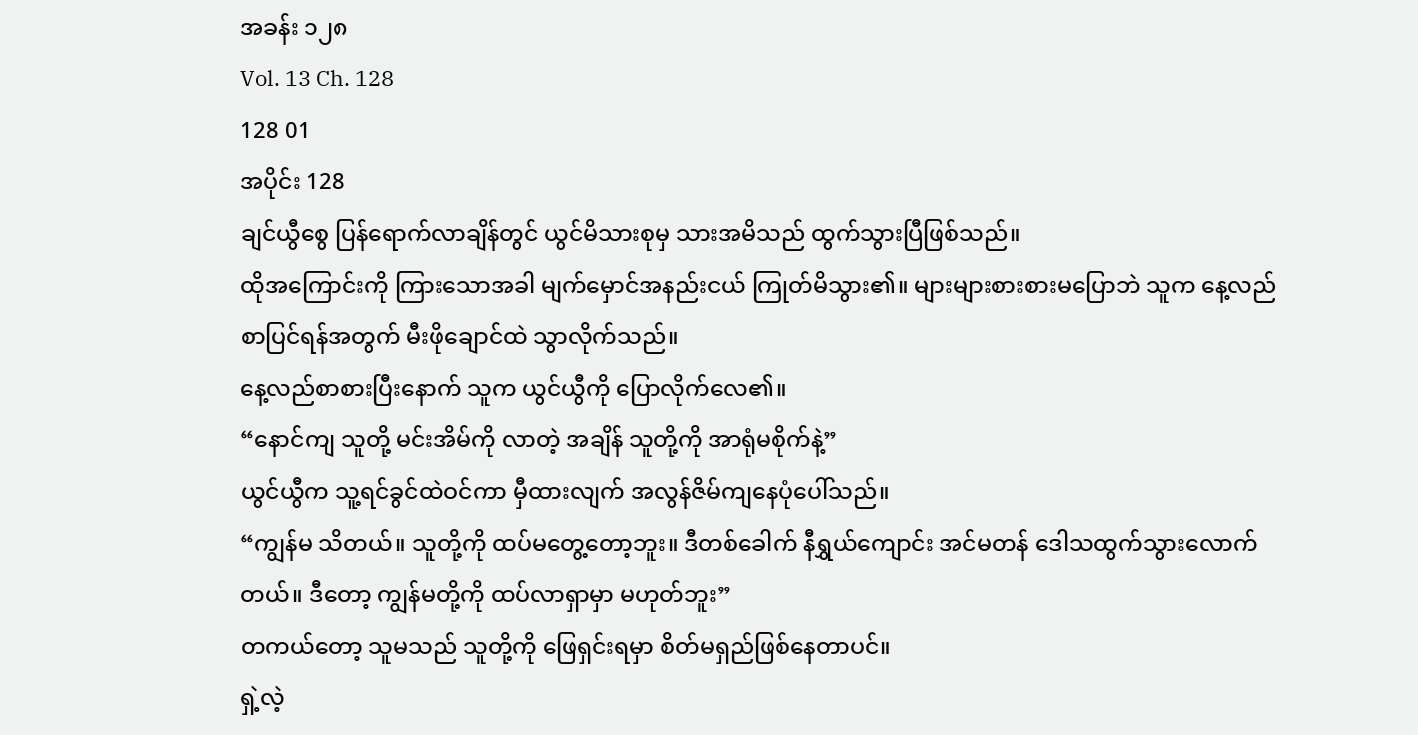အခန်း ၁၂၈
Vol. 13 Ch. 128
128 01
အပိုင်း 128
ချင်ယွီစွေ ပြန်ရောက်လာချိန်တွင် ယွင်မိသားစုမှ သားအမိသည် ထွက်သွားပြီဖြစ်သည်။
ထိုအကြောင်းကို ကြားသောအခါ မျက်မှောင်အနည်းငယ် ကြုတ်မိသွား၏။ များများစားစားမပြောဘဲ သူက နေ့လည်စာပြင်ရန်အတွက် မီးဖိုချောင်ထဲ သွာလိုက်သည်။
နေ့လည်စာစားပြီးနောက် သူက ယွင်ယွီကို ပြောလိုက်လေ၏။
“နောင်ကျ သူတို့ မင်းအိမ်ကို လာတဲ့ အချိန် သူတို့ကို အာရုံမစိုက်နဲ့”
ယွင်ယွီက သူ့ရင်ခွင်ထဲဝင်ကာ မှီထားလျက် အလွန်ဇိမ်ကျနေပုံပေါ်သည်။
“ကျွန်မ သိတယ်။ သူတို့ကို ထပ်မတွေ့တော့ဘူး။ ဒီတစ်ခေါက် နီရွှယ်ကျောင်း အင်မတန် ဒေါသထွက်သွားလောက်တယ်။ ဒီတော့ ကျွန်မတို့ကို ထပ်လာရှာမှာ မဟုတ်ဘူး”
တကယ်တော့ သူမသည် သူတို့ကို ဖြေရှင်းရမှာ စိတ်မရှည်ဖြစ်နေတာပင်။
ရှဲ့လဲ့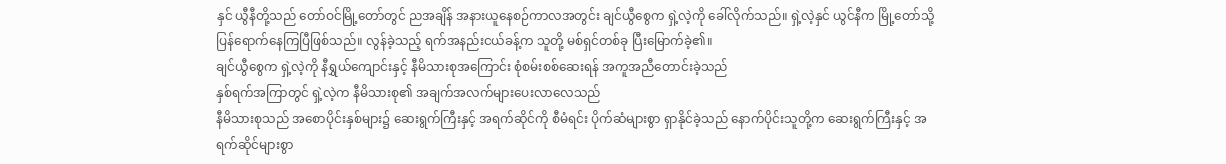နှင် ယွီနီတို့သည် တော်ဝင်မြို့တော်တွင် ညအချိန် အနားယူနေစဉ်ကာလအတွင်း ချင်ယွီစွေက ရှဲ့လဲ့ကို ခေါ်လိုက်သည်။ ရှဲ့လဲ့နှင် ယွင်နီက မြို့တော်သို့ ပြန်ရောက်နေကြပြီဖြစ်သည်။ လွန်ခဲ့သည့် ရက်အနည်းငယ်ခန့်က သူတို့ မစ်ရှင်တစ်ခု ပြီးမြောက်ခဲ့၏။
ချင်ယွီစွေက ရှဲ့လဲ့ကို နီရွှယ်ကျောင်းနှင့် နီမိသားစုအကြောင်း စုံစမ်းစစ်ဆေးရန် အကူအညီတောင်းခဲ့သည်
နှစ်ရက်အကြာတွင် ရှဲ့လဲ့က နီမိသားစု၏ အချက်အလက်များပေးလာလေသည်
နီမိသားစုသည် အစောပိုင်းနှစ်များ၌ ဆေးရွက်ကြီးနှင့် အရက်ဆိုင်ကို စီမံရင်း ပိုက်ဆံများစွာ ရှာနိုင်ခဲ့သည် နောက်ပိုင်းသူတို့က ဆေးရွက်ကြီးနှင့် အရက်ဆိုင်များစွာ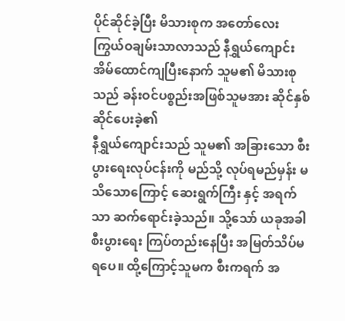ပိုင်ဆိုင်ခဲ့ပြီး မိသားစုက အတော်လေး ကြွယ်ဝချမ်းသာလာသည် နီရွှယ်ကျောင်း အိမ်ထောင်ကျပြီးနောက် သူမ၏ မိသားစုသည် ခန်းဝင်ပစ္စည်းအဖြစ်သူမအား ဆိုင်နှစ်ဆိုင်ပေးခဲ့၏
နီရွှယ်ကျောင်းသည် သူမ၏ အခြားသော စီးပွားရေးလုပ်ငန်းကို မည်သို့ လုပ်ရမည်မှန်း မသိသောကြောင့် ဆေးရွက်ကြီး နှင့် အရက်သာ ဆက်ရောင်းခဲ့သည်။ သို့သော် ယခုအခါ စီးပွားရေး ကြပ်တည်းနေပြီး အမြတ်သိပ်မရပေ။ ထို့ကြောင့်သူမက စီးကရက် အ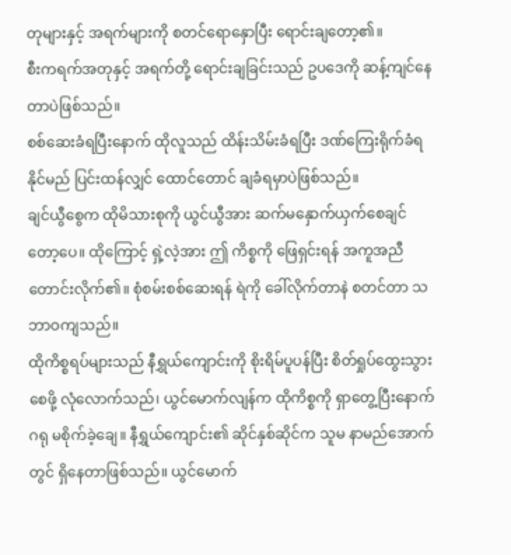တုများနှင့် အရက်များကို စတင်ရောနှောပြီး ရောင်းချတော့၏။
စီးကရက်အတုနှင့် အရက်တို့ ရောင်းချခြင်းသည် ဥပဒေကို ဆန့်ကျင်နေတာပဲဖြစ်သည်။
စစ်ဆေးခံရပြီးနောက် ထိုလူသည် ထိန်းသိမ်းခံရပြီး ဒဏ်ကြေးရိုက်ခံရနိုင်မည် ပြင်းထန်လျှင် ထောင်တောင် ချခံရမှာပဲဖြစ်သည်။
ချင်ယွီစွေက ထိုမိသားစုကို ယွင်ယွီအား ဆက်မနှောက်ယှက်စေချင်တော့ပေ။ ထိုကြောင့် ရှဲ့လဲ့အား ဤ ကိစ္စကို ဖြေရှင်းရန် အကူအညီတောင်းလိုက်၏။ စုံစမ်းစစ်ဆေးရန် ရဲကို ခေါ်လိုက်တာနဲ စတင်တာ သဘာဝကျသည်။
ထိုကိစ္စရပ်များသည် နီရွှယ်ကျောင်းကို စိုးရိမ်ပူပန်ပြီး စိတ်ရှုပ်ထွေးသွားစေဖို့ လုံလောက်သည်၊ ယွင်မောက်လျန်က ထိုကိစ္စကို ရှာတွေ့ပြီးနောက် ဂရု မစိုက်ခဲ့ချေ။ နီရွှယ်ကျောင်း၏ ဆိုင်နှစ်ဆိုင်က သူမ နာမည်အောက်တွင် ရှိနေတာဖြစ်သည်။ ယွင်မောက်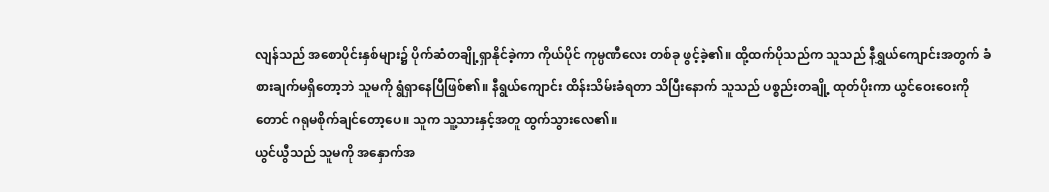လျန်သည် အစောပိုင်းနှစ်များ၌ ပိုက်ဆံတချို့ရှာနိုင်ခဲ့ကာ ကိုယ်ပိုင် ကုမ္ပဏီလေး တစ်ခု ဖွင့်ခဲ့၏။ ထို့ထက်ပိုသည်က သူသည် နီရွှယ်ကျောင်းအတွက် ခံစားချက်မရှိတော့ဘဲ သူမကို ရွံရှာနေပြီဖြစ်၏။ နီရွယ်ကျောင်း ထိန်းသိမ်းခံရတာ သိပြီးနောက် သူသည် ပစ္စည်းတချို့ ထုတ်ပိုးကာ ယွင်ဝေးဝေးကိုတောင် ဂရုမစိုက်ချင်တော့ပေ။ သူက သူ့သားနှင့်အတူ ထွက်သွားလေ၏။
ယွင်ယွီသည် သူမကို အနှောက်အ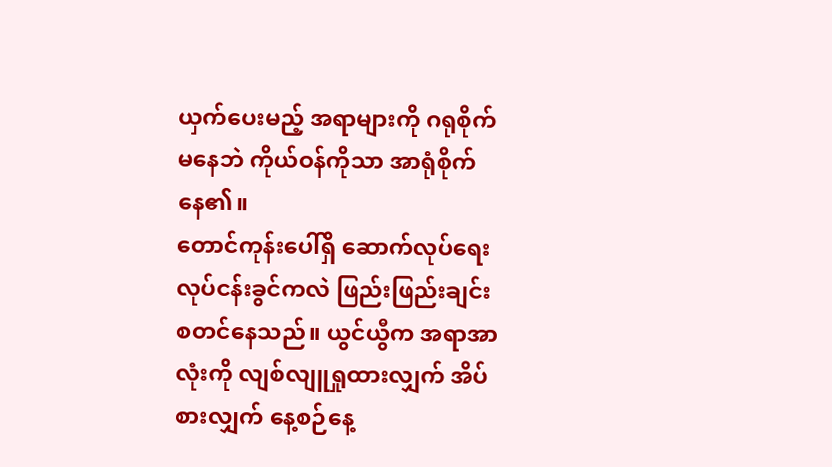ယှက်ပေးမည့် အရာများကို ဂရုစိုက်မနေဘဲ ကိုယ်ဝန်ကိုသာ အာရုံစိုက်နေ၏။
တောင်ကုန်းပေါ်ရှိ ဆောက်လုပ်ရေးလုပ်ငန်းခွင်ကလဲ ဖြည်းဖြည်းချင်း စတင်နေသည်။ ယွင်ယွီက အရာအာလုံးကို လျစ်လျူရှုထားလျှက် အိပ်စားလျှက် နေ့စဉ်နေ့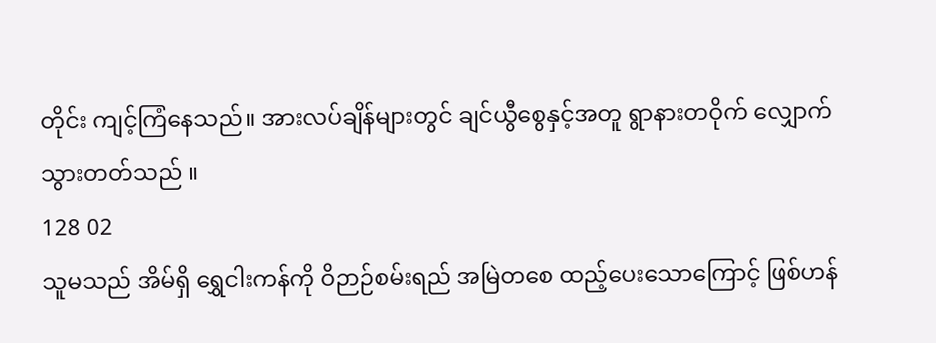တိုင်း ကျင့်ကြံနေသည်။ အားလပ်ချိန်များတွင် ချင်ယွီစွေနှင့်အတူ ရွာနားတဝိုက် လျှောက်သွားတတ်သည် ။
128 02
သူမသည် အိမ်ရှိ ရွှေငါးကန်ကို ဝိဉာဉ်စမ်းရည် အမြဲတစေ ထည့်ပေးသောကြောင့် ဖြစ်ဟန်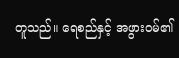တူသည်။ ရေစည်နှင့် အဖွားဝမ်၏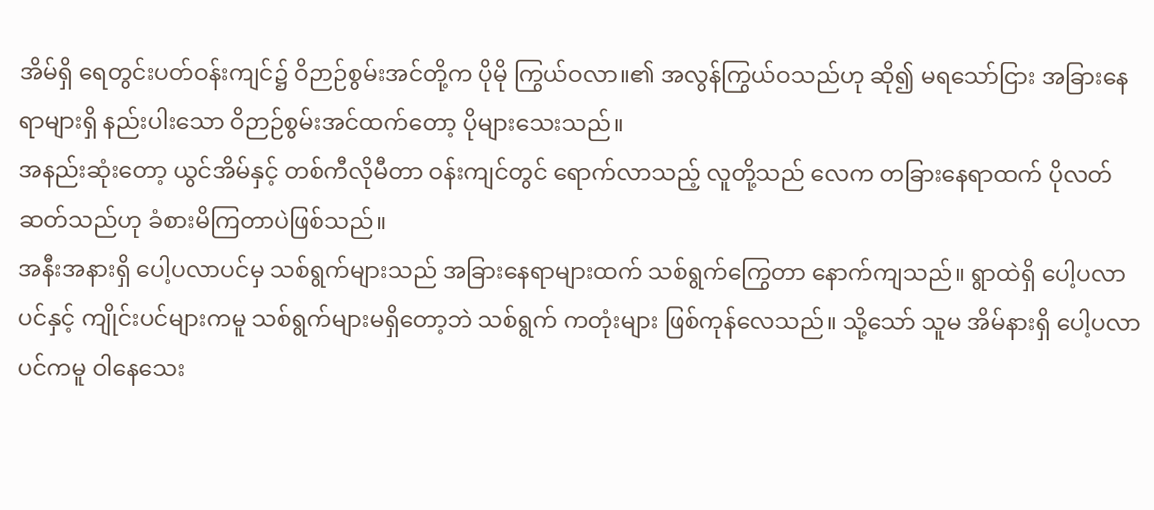အိမ်ရှိ ရေတွင်းပတ်ဝန်းကျင်၌ ဝိဉာဉ်စွမ်းအင်တို့က ပိုမို ကြွယ်ဝလာ။၏ အလွန်ကြွယ်ဝသည်ဟု ဆို၍ မရသော်ငြား အခြားနေရာများရှိ နည်းပါးသော ဝိဉာဉ်စွမ်းအင်ထက်တော့ ပိုများသေးသည်။
အနည်းဆုံးတော့ ယွင်အိမ်နှင့် တစ်ကီလိုမီတာ ဝန်းကျင်တွင် ရောက်လာသည့် လူတို့သည် လေက တခြားနေရာထက် ပိုလတ်ဆတ်သည်ဟု ခံစားမိကြတာပဲဖြစ်သည်။
အနီးအနားရှိ ပေါ့ပလာပင်မှ သစ်ရွက်များသည် အခြားနေရာများထက် သစ်ရွက်ကြွေတာ နောက်ကျသည်။ ရွာထဲရှိ ပေါ့ပလာပင်နှင့် ကျိုင်းပင်များကမူ သစ်ရွက်များမရှိတော့ဘဲ သစ်ရွက် ကတုံးများ ဖြစ်ကုန်လေသည်။ သို့သော် သူမ အိမ်နားရှိ ပေါ့ပလာပင်ကမူ ဝါနေသေး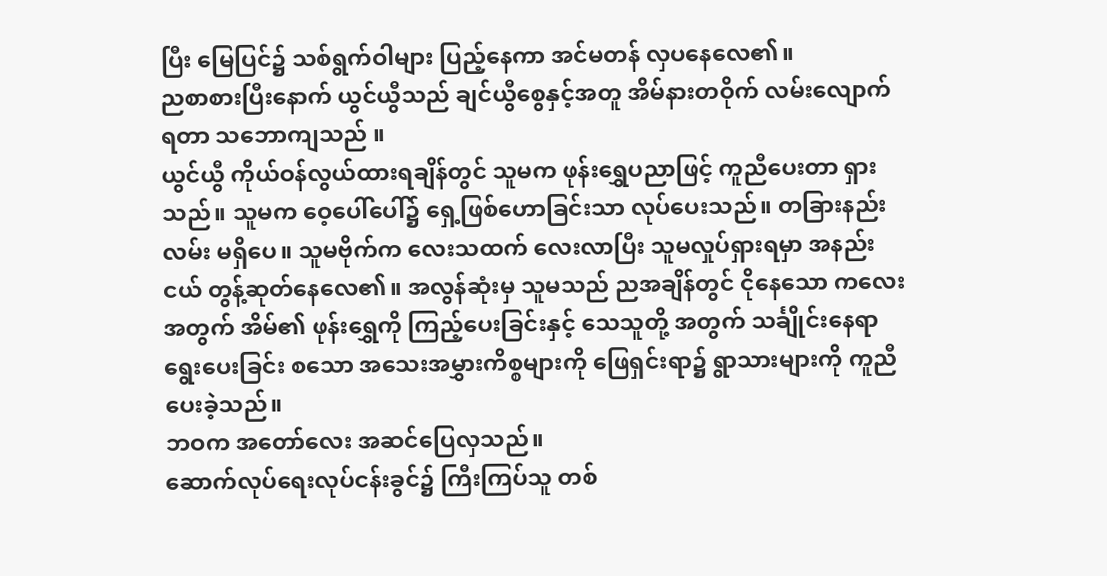ပြီး မြေပြင်၌ သစ်ရွက်ဝါများ ပြည့်နေကာ အင်မတန် လှပနေလေ၏။
ညစာစားပြီးနောက် ယွင်ယွီသည် ချင်ယွီစွေနှင့်အတူ အိမ်နားတဝိုက် လမ်းလျောက်ရတာ သဘောကျသည် ။
ယွင်ယွီ ကိုယ်ဝန်လွယ်ထားရချိန်တွင် သူမက ဖုန်းရွှေပညာဖြင့် ကူညီပေးတာ ရှားသည်။ သူမက ဝေ့ပေါ်ပေါ်၌ ရှေ့ဖြစ်ဟောခြင်းသာ လုပ်ပေးသည်။ တခြားနည်းလမ်း မရှိပေ။ သူမဗိုက်က လေးသထက် လေးလာပြီး သူမလှုပ်ရှားရမှာ အနည်းငယ် တွန့်ဆုတ်နေလေ၏။ အလွန်ဆုံးမှ သူမသည် ညအချိန်တွင် ငိုနေသော ကလေးအတွက် အိမ်၏ ဖုန်းရွှေကို ကြည့်ပေးခြင်းနှင့် သေသူတို့ အတွက် သင်္ချိုင်းနေရာရွေးပေးခြင်း စသော အသေးအမွှားကိစ္စများကို ဖြေရှင်းရာ၌ ရွာသားများကို ကူညီပေးခဲ့သည်။
ဘဝက အတော်လေး အဆင်ပြေလှသည်။
ဆောက်လုပ်ရေးလုပ်ငန်းခွင်၌ ကြီးကြပ်သူ တစ်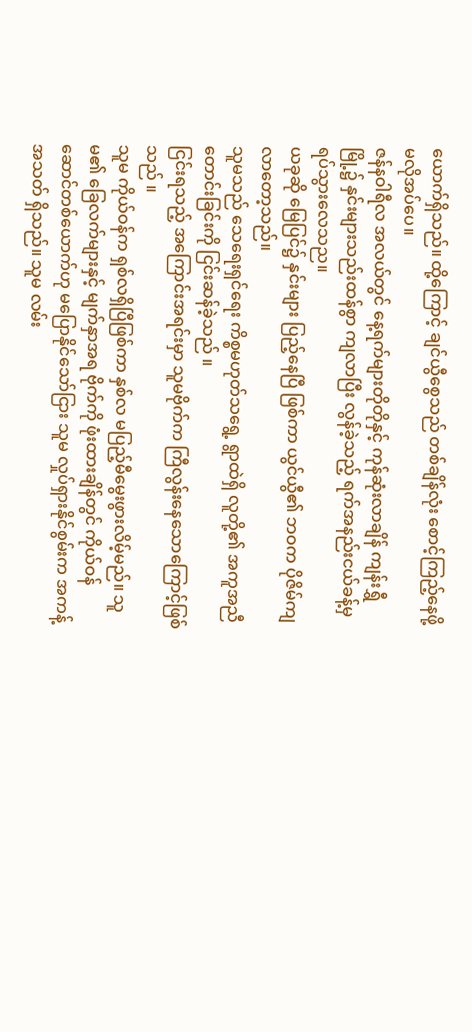ယောက်ရှိသည်။ ထို့ကြောင့် ချင်ယွီစွေသည် တစ်ချိန်လုံး စောင့်ကြည့်နေဖို့ မလိုအပ်ပေ။
ဇန်နဝါရီလ အလယ်တွင် နေ့ရက်များတိုတိုနှင့် ကုန်ဆုံးလာချိန် ကျန်းရွှီမြို့၌ နှင်းများသည်းထန်စွာ ကျလာပြီး လွန်ခဲ့သည့် ရက်အနည်းငယ်ခန့်မှ ရပ်သွားလေသည။
ယခုဆို မြေပြင်၌ နှင်းများ ပြည့်နေပြီ ဖြစ်ကာ ယွင်ယွီ၏ ဘဝက ပိုဇိမ်ကျလာတော့သည်။
သူမသည် သေရေးရှင်ရေး ကိစ္စမဟုတ်သရွေ့ ရွာထဲရှိ လူတို့၏ အကူအညီတောင်းခြင်းကို ငြင်းဆန်ခဲ့သည် ။
ငြင်းရသည့် အကြောင်းအရင်းမှာ သူမဗိုက်က ကြီလွန်းနေသောကြောင့်ဖြစ်သည် ။
သူမ ကိုယ်ဝန်က ရှစ်လရှိပြီဖြစ်ကာ နှစ်လ မပြည့်မီမွေးဖွားလိမ့်မည်။ သူမ၏ ခြေလက်များနှင့် မျက်နှာအရ ဗိုက်ကို ဖုံးထားချိန်တွင် ကိုယ်ဝန်ဆောင်တစ်ယောက်ဟု မပြောနိုင်သော်ငြား သူမ လှုပ်ရှားနိုင်စွမ်းက အကန့်အသတ် ရှိသည်။ သူမ လမ်း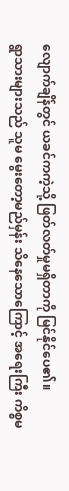လျောက်ချိန်တွင် ယခင်ကကဲ့သို့ ဖြတ်လတ်မှုမရှိတာကို မြင်နိုင်ပေ၏။
ရွာသားများသည် သူမ မွေးတော့မည်မှန်း သိနေသောကြောင့် အရေးကြီး ကိစ္စမ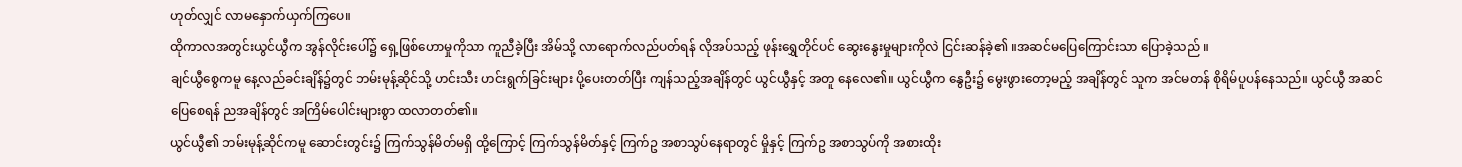ဟုတ်လျှင် လာမနှောက်ယှက်ကြပေ။
ထိုကာလအတွင်းယွင်ယွီက အွန်လိုင်းပေါ်၌ ရှေ့ဖြစ်ဟောမှုကိုသာ ကူညီခဲ့ပြီး အိမ်သို့ လာရောက်လည်ပတ်ရန် လိုအပ်သည့် ဖုန်းရွှေတိုင်ပင် ဆွေးနွေးမှုများကိုလဲ ငြင်းဆန်ခဲ့၏ ။အဆင်မပြေကြောင်းသာ ပြောခဲ့သည် ။
ချင်ယွီစွေကမူ နေ့လည်ခင်းချိန်၌တွင် ဘမ်းမုန့်ဆိုင်သို့ ဟင်းသီး ဟင်းရွက်ခြင်းများ ပို့ပေးတတ်ပြီး ကျန်သည့်အချိန်တွင် ယွင်ယွီနှင့် အတူ နေလေ၏။ ယွင်ယွီက နွေဦး၌ မွေးဖွားတော့မည့် အချိန်တွင် သူက အင်မတန် စိုရိမ်ပူပန်နေသည်။ ယွင်ယွီ အဆင်ပြေစေရန် ညအချိန်တွင် အကြိမ်ပေါင်းများစွာ ထလာတတ်၏။
ယွင်ယွီ၏ ဘမ်းမုန့်ဆိုင်ကမူ ဆောင်းတွင်း၌ ကြက်သွန်မိတ်မရှိ ထို့ကြောင့် ကြက်သွန်မိတ်နှင့် ကြက်ဥ အစာသွပ်နေရာတွင် မှိုနှင့် ကြက်ဥ အစာသွပ်ကို အစားထိုး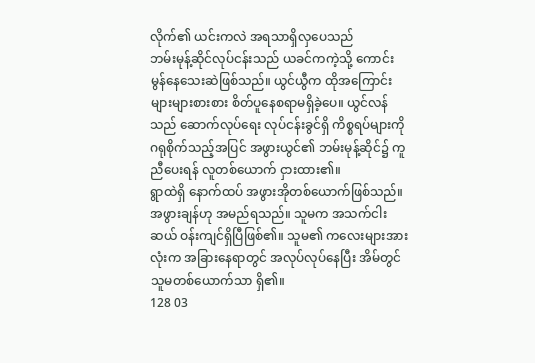လိုက်၏ ယင်းကလဲ အရသာရှိလှပေသည်
ဘမ်းမုန့်ဆိုင်လုပ်ငန်းသည် ယခင်ကကဲ့သို့ ကောင်းမွန်နေသေးဆဲဖြစ်သည်။ ယွင်ယွီက ထိုအကြောင်းများများစားစား စိတ်ပူနေစရာမရှိခဲ့ပေ။ ယွင်လန်သည် ဆောက်လုပ်ရေး လုပ်ငန်းခွင်ရှိ ကိစ္စရပ်များကို ဂရုစိုက်သည့်အပြင် အဖွားယွင်၏ ဘမ်းမုန့်ဆိုင်၌ ကူညီပေးရန် လူတစ်ယောက် ငှားထား၏။
ရွာထဲရှိ နောက်ထပ် အဖွားအိုတစ်ယောက်ဖြစ်သည်။ အဖွားချန်ဟု အမည်ရသည်။ သူမက အသက်ငါးဆယ် ဝန်းကျင်ရှိပြီဖြစ်၏။ သူမ၏ ကလေးများအားလုံးက အခြားနေရာတွင် အလုပ်လုပ်နေပြီး အိမ်တွင် သူမတစ်ယောက်သာ ရှိ၏။
128 03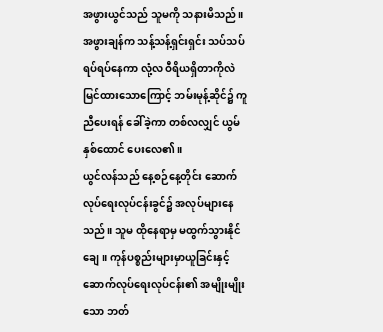အဖွားယွင်သည် သူမကို သနားမိသည်။ အဖွားချန်က သန့်သန့်ရှင်းရှင်း သပ်သပ်ရပ်ရပ်နေကာ လုံ့လ ဝီရိယရှိတာကိုလဲ မြင်ထားသောကြောင့် ဘမ်းမုန့်ဆိုင်၌ ကူညီပေးရန် ခေါ်ခဲ့ကာ တစ်လလျှင် ယွမ်နှစ်ထောင် ပေးလေ၏။
ယွင်လန်သည် နေ့စဉ်နေ့တိုင်း ဆောက်လုပ်ရေးလုပ်ငန်းခွင်၌ အလုပ်များနေသည်။ သူမ ထိုနေရာမှ မထွက်သွားနိုင်ချေ။ ကုန်ပစ္စည်းများမှာယူခြင်းနှင့် ဆောက်လုပ်ရေးလုပ်ငန်း၏ အမျိုးမျိုးသော ဘတ်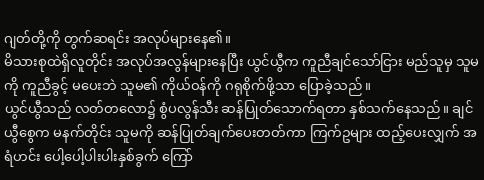ဂျတ်တို့ကို တွက်ဆရင်း အလုပ်များနေ၏။
မိသားစုထဲရှိလူတိုင်း အလုပ်အလွန်များနေပြီး ယွင်ယွီက ကူညီချင်သော်ငြား မည်သူမှ သူမကို ကူညီခွင့် မပေးဘဲ သူမ၏ ကိုယ်ဝန်ကို ဂရုစိုက်ဖို့သာ ပြောခဲ့သည်။
ယွင်ယွီသည် လတ်တလော၌ စွံပလွန်သီး ဆန်ပြုတ်သောက်ရတာ နှစ်သက်နေသည်။ ချင်ယွီစွေက မနက်တိုင်း သူမကို ဆန်ပြုတ်ချက်ပေးတတ်ကာ ကြက်ဥများ ထည့်ပေးလျှက် အရံဟင်း ပေါ့ပေါ့ပါးပါးနှစ်ခွက် ကြော်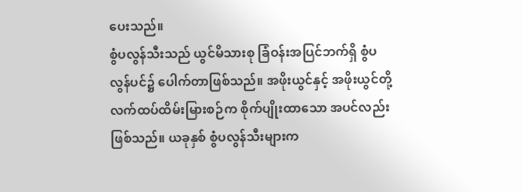ပေးသည်။
စွံပလွန်သီးသည် ယွင်မိသားစု ခြံဝန်းအပြင်ဘက်ရှိ စွံပလွန်ပင်၌ ပေါက်တာဖြစ်သည်။ အဖိုးယွင်နှင့် အဖိုးယွင်တို့ လက်ထပ်ထိမ်းမြားစဉ်က စိုက်ပျိုးထာသော အပင်လည်း ဖြစ်သည်။ ယခုနှစ် စွံပလွန်သီးများက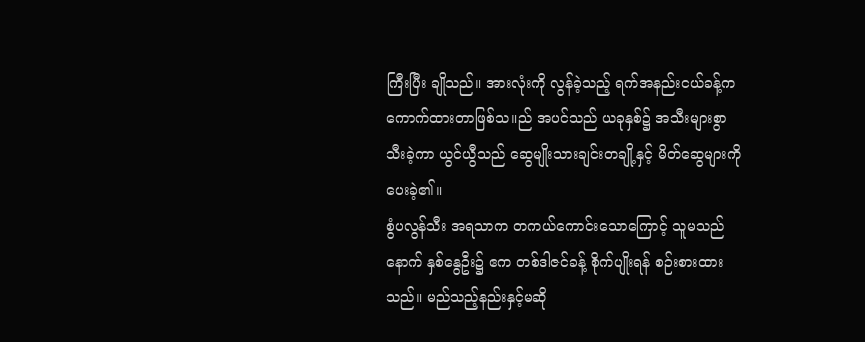ကြီးပြီး ချိုသည်။ အားလုံးကို လွန်ခဲ့သည့် ရက်အနည်းငယ်ခန့်က ကောက်ထားတာဖြစ်သ။ည် အပင်သည် ယခုနှစ်၌ အသီးများစွာသီးခဲ့ကာ ယွင်ယွီသည် ဆွေမျိုးသားချင်းတချို့နှင့် မိတ်ဆွေများကို ပေးခဲ့၏။
စွံပလွန်သီး အရသာက တကယ်ကောင်းသောကြောင့် သူမသည် နောက် နှစ်နွေဦး၌ ဧက တစ်ဒါဇင်ခန့် စိုက်ပျိုးရန် စဉ်းစားထားသည်။ မည်သည့်နည်းနှင့်မဆို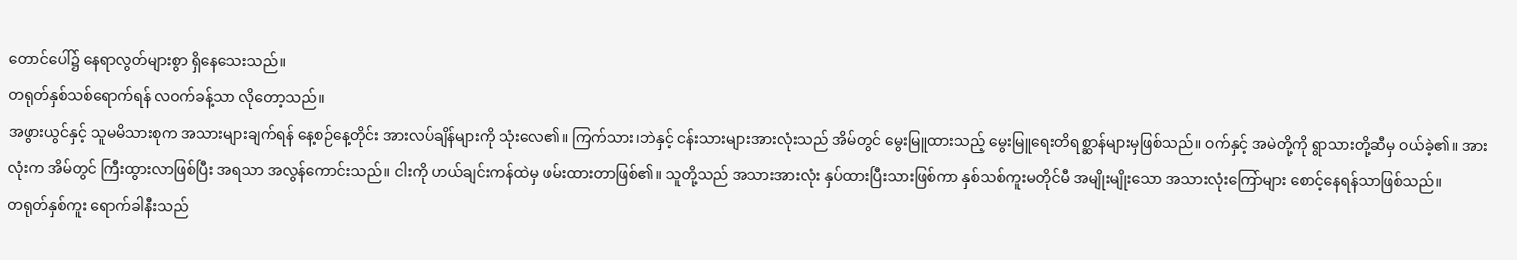တောင်ပေါ်၌ နေရာလွတ်များစွာ ရှိနေသေးသည်။
တရုတ်နှစ်သစ်ရောက်ရန် လဝက်ခန့်သာ လိုတော့သည်။
အဖွားယွင်နှင့် သူမမိသားစုက အသားများချက်ရန် နေ့စဉ်နေ့တိုင်း အားလပ်ချိန်များကို သုံးလေ၏။ ကြက်သား၊ဘဲနှင့် ငန်းသားများအားလုံးသည် အိမ်တွင် မွေးမြူထားသည့် မွေးမြူရေးတိရစ္ဆာန်များမှဖြစ်သည်။ ဝက်နှင့် အမဲတို့ကို ရွာသားတို့ဆီမှ ဝယ်ခဲ့၏။ အားလုံးက အိမ်တွင် ကြီးထွားလာဖြစ်ပြီး အရသာ အလွန်ကောင်းသည်။ ငါးကို ဟယ်ချင်းကန်ထဲမှ ဖမ်းထားတာဖြစ်၏။ သူတို့သည် အသားအားလုံး နှပ်ထားပြီးသားဖြစ်ကာ နှစ်သစ်ကူးမတိုင်မီ အမျိုးမျိုးသော အသားလုံးကြော်များ စောင့်နေရန်သာဖြစ်သည်။
တရုတ်နှစ်ကူး ရောက်ခါနီးသည်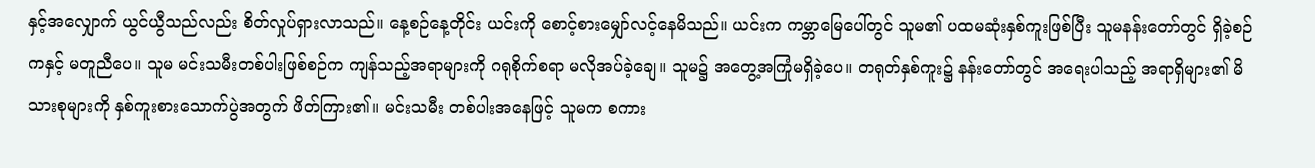နှင့်အလျှောက် ယွင်ယွီသည်လည်း စိတ်လှုပ်ရှားလာသည်။ နေ့စဉ်နေ့တိုင်း ယင်းကို စောင့်စားမျှော်လင့်နေမိသည်။ ယင်းက ကမ္ဘာမြေပေါ်တွင် သူမ၏ ပထမဆုံးနှစ်ကူးဖြစ်ပြီး သူမနန်းတော်တွင် ရှိခဲ့စဉ်ကနှင့် မတူညီပေ။ သူမ မင်းသမီးတစ်ပါးဖြစ်စဉ်က ကျန်သည့်အရာများကို ဂရုစိုက်စရာ မလိုအပ်ခဲ့ချေ။ သူမ၌ အတွေ့အကြုံမရှိခဲ့ပေ။ တရုတ်နှစ်ကူး၌ နန်းတော်တွင် အရေးပါသည့် အရာရှိများ၏ မိသားစုများကို နှစ်ကူးစားသောက်ပွဲအတွက် ဖိတ်ကြား၏။ မင်းသမီး တစ်ပါးအနေဖြင့် သူမက စကား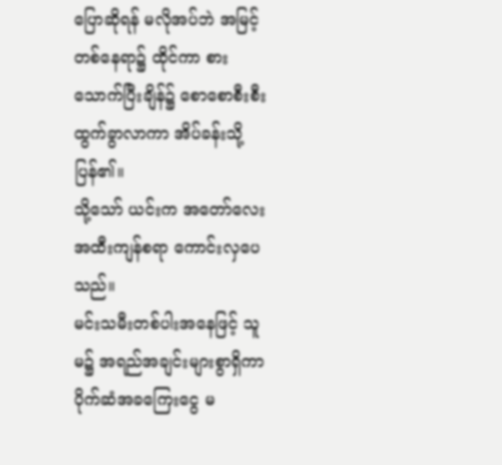ပြောဆိုရန် မလိုအပ်ဘဲ အမြင့်တစ်နေရာ၌ ထိုင်ကာ စားသောက်ပြီးချိန်၌ စောစောစီးစီး ထွက်ခွာလာကာ အိပ်ခန်းသို့ပြန်၏။
သို့သော် ယင်းက အတော်လေး အထီးကျန်စရာ ကောင်းလှပေသည်။
မင်းသမီးတစ်ပါးအနေဖြင့် သူမ၌ အရည်အချင်းများစွာရှိကာ ပိုက်ဆံအခကြေးငွေ မ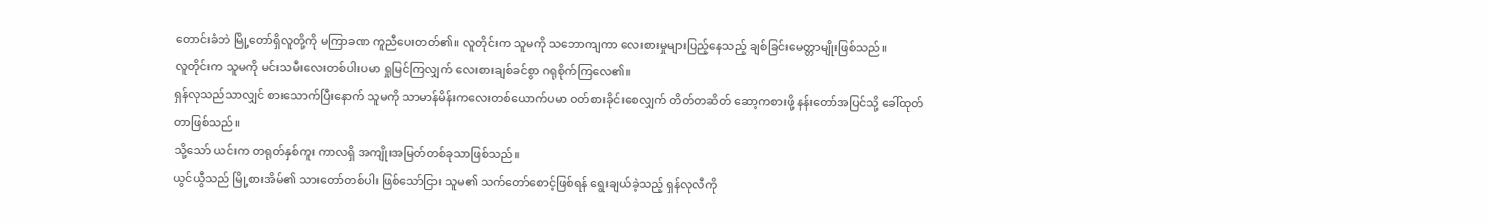တောင်းခံဘဲ မြို့တော်ရှိလူတို့ကို မကြာခဏ ကူညီပေးတတ်၏။ လူတိုင်းက သူမကို သဘောကျကာ လေးစားမှုများပြည့်နေသည့် ချစ်ခြင်းမေတ္တာမျိုးဖြစ်သည်။
လူတိုင်းက သူမကို မင်းသမီးလေးတစ်ပါးပမာ ရှုမြင်ကြလျှက် လေးစားချစ်ခင်စွာ ဂရုစိုက်ကြလေ၏။
ရှန်လုသည်သာလျှင် စားသောက်ပြီးနောက် သူမကို သာမာန်မိန်းကလေးတစ်ယောက်ပမာ ဝတ်စားခိုင်းစေလျှက် တိတ်တဆိတ် ဆော့ကစားဖို့ နန်းတော်အပြင်သို့ ခေါ်ထုတ်တာဖြစ်သည်။
သို့သော် ယင်းက တရုတ်နှစ်ကူး ကာလရှိ အကျိုးအမြတ်တစ်ခုသာဖြစ်သည်။
ယွင်ယွီသည် မြို့စားအိမ်၏ သားတော်တစ်ပါး ဖြစ်သော်ငြား သူမ၏ သက်တော်စောင့်ဖြစ်ရန် ရွေးချယ်ခဲ့သည့် ရှန်လုလီကို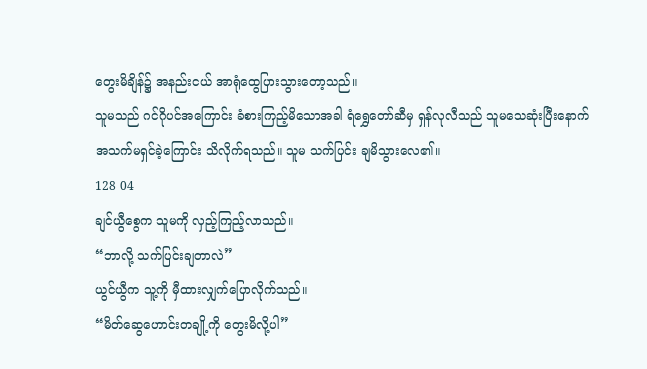တွေးမိချိန်၌ အနည်းငယ် အာရုံထွေပြားသွားတော့သည်။
သူမသည် ဂင်ဂိုပင်အကြောင်း ခံစားကြည့်မိသောအခါ ရံရွှေတော်ဆီမှ ရှန်လုလီသည် သူမသေဆုံးပြီးနောက် အသက်မရှင်ခဲ့ကြောင်း သိလိုက်ရသည်။ သူမ သက်ပြင်း ချမိသွားလေ၏။
128 04
ချင်ယွီစွေက သူမကို လှည့်ကြည့်လာသည်။
“ဘာလို့ သက်ပြင်းချတာလဲ”
ယွင်ယွီက သူ့ကို မှီထားလျှက်ပြောလိုက်သည်။
“မိတ်ဆွေဟောင်းတချို့ကို တွေးမိလို့ပါ”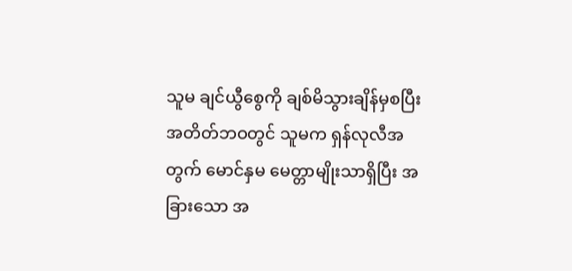သူမ ချင်ယွီစွေကို ချစ်မိသွားချိန်မှစပြီး အတိတ်ဘဝတွင် သူမက ရှန်လုလီအတွက် မောင်နှမ မေတ္တာမျိုးသာရှိပြီး အခြားသော အ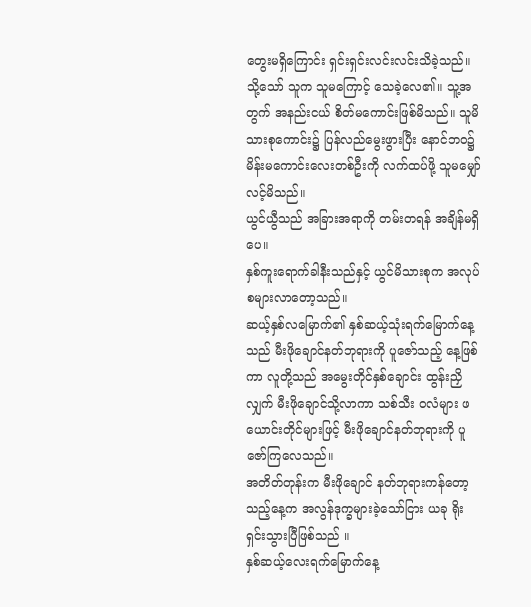တွေးမရှိကြောင်း ရှင်းရှင်းလင်းလင်းသိခဲ့သည်။ သို့သော် သူက သူမကြောင့် သေခဲ့လေ၏။ သူ့အတွက် အနည်းငယ် စိတ်မကောင်းဖြစ်မိသည်။ သူမိသားစုကောင်း၌ ပြန်လည်မွေးဖွားပြီး နောင်ဘဝ၌ မိန်းမကောင်းလေးတစ်ဦးကို လက်ထပ်ဖို့ သူမမျှော်လင့်မိသည်။
ယွင်ယွီသည် အခြားအရာကို တမ်းတရန် အချိန်မရှိပေ။
နှစ်ကူးရောက်ခါနီးသည်နှင့် ယွင်မိသားစုက အလုပ်စများလာတော့သည်။
ဆယ့်နှစ်လမြောက်၏ နှစ်ဆယ့်သုံးရက်မြောက်နေ့သည် မီးဖိုချောင်နတ်ဘုရားကို ပူဇော်သည့် နေ့ဖြစ်ကာ လူတို့သည် အမွေးတိုင်နှစ်ချောင်း ထွန်းညှိလျှက် မီးဖိုချောင်သို့လာကာ သစ်သီး ဝလံများ ဖယောင်းတိုင်များဖြင့် မီးဖိုချောင်နတ်ဘုရားကို ပူဇော်ကြလေသည်။
အတိတ်တုန်းက မီးဖိုချောင် နတ်ဘုရားကန်တော့သည့်နေ့က အလွန်ဒုက္ခများခဲ့သော်ငြား ယခု ရိုးရှင်းသွားပြီဖြစ်သည် ။
နှစ်ဆယ့်လေးရက်မြောက်နေ့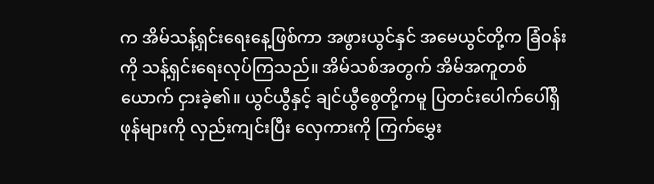က အိမ်သန့်ရှင်းရေးနေ့ဖြစ်ကာ အဖွားယွင်နှင် အမေယွင်တို့က ခြံဝန်းကို သန့်ရှင်းရေးလုပ်ကြသည်။ အိမ်သစ်အတွက် အိမ်အကူတစ်ယောက် ငှားခဲ့၏။ ယွင်ယွီနှင့် ချင်ယွီစွေတို့ကမူ ပြတင်းပေါက်ပေါ်ရှိ ဖုန်များကို လှည်းကျင်းပြီး လှေကားကို ကြက်မွှေး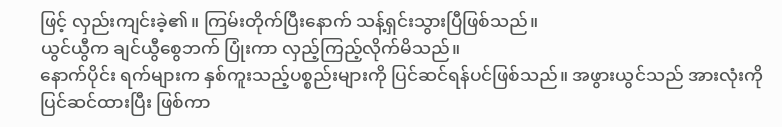ဖြင့် လှည်းကျင်းခဲ့၏။ ကြမ်းတိုက်ပြီးနောက် သန့်ရှင်းသွားပြီဖြစ်သည်။
ယွင်ယွီက ချင်ယွီစွေဘက် ပြုံးကာ လှည့်ကြည့်လိုက်မိသည်။
နောက်ပိုင်း ရက်များက နှစ်ကူးသည့်ပစ္စည်းများကို ပြင်ဆင်ရန်ပင်ဖြစ်သည်။ အဖွားယွင်သည် အားလုံးကို ပြင်ဆင်ထားပြီး ဖြစ်ကာ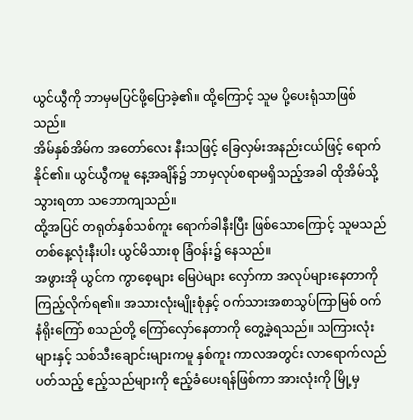ယွင်ယွီကို ဘာမှမပြင်ဖို့ပြောခဲ့၏။ ထို့ကြောင့် သူမ ပို့ပေးရုံသာဖြစ်သည်။
အိမ်နှစ်အိမ်က အတော်လေး နီးသဖြင့် ခြေလှမ်းအနည်းငယ်ဖြင့် ရောက်နိုင်၏။ ယွင်ယွီကမူ နေ့အချိန်၌ ဘာမှလုပ်စရာမရှိသည့်အခါ ထိုအိမ်သို့ သွားရတာ သဘောကျသည်။
ထို့အပြင် တရုတ်နှစ်သစ်ကူး ရောက်ခါနီးပြီး ဖြစ်သောကြောင့် သူမသည် တစ်နေ့လုံးနီးပါး ယွင်မိသားစု ခြံဝန်း၌ နေသည်။
အဖွားအို ယွင်က ကွာစေ့များ မြေပဲများ လှော်ကာ အလုပ်များနေတာကို ကြည့်လိုက်ရ၏။ အသားလုံးမျိုးစုံနှင့် ဝက်သားအစာသွပ်ကြာမြစ် ဝက်နံရိုးကြော် စသည်တို့ ကြော်လှော်နေတာကို တွေ့ခဲ့ရသည်။ သကြားလုံးများနှင့် သစ်သီးချောင်းများကမူ နှစ်ကူး ကာလအတွင်း လာရောက်လည်ပတ်သည့် ဧည့်သည်များကို ဧည့်ခံပေးရန်ဖြစ်ကာ အားလုံးကို မြို့မှ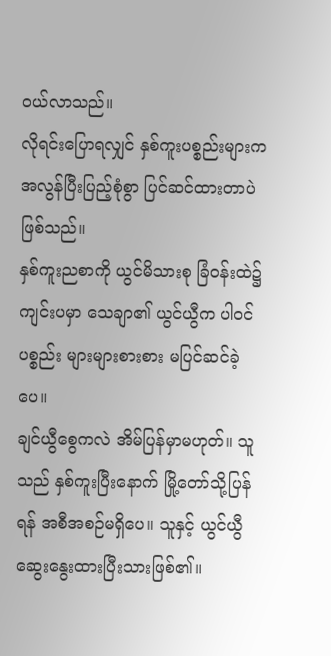ဝယ်လာသည်။
လိုရင်းပြောရလျှင် နှစ်ကူးပစ္စည်းများက အလွန်ပြီးပြည့်စုံစွာ ပြင်ဆင်ထားတာပဲဖြစ်သည်။
နှစ်ကူးညစာကို ယွင်မိသားစု ခြံဝန်းထဲ၌ ကျင်းပမှာ သေချာ၏ ယွင်ယွီက ပါဝင်ပစ္စည်း များများစားစား မပြင်ဆင်ခဲ့ပေ။
ချင်ယွီစွေကလဲ အိမ်ပြန်မှာမဟုတ်။ သူသည် နှစ်ကူးပြီးနောက် မြို့တော်သို့ပြန်ရန် အစီအစဉ်မရှိပေ။ သူနှင့် ယွင်ယွီ ဆွေးနွေးထားပြီးသားဖြစ်၏။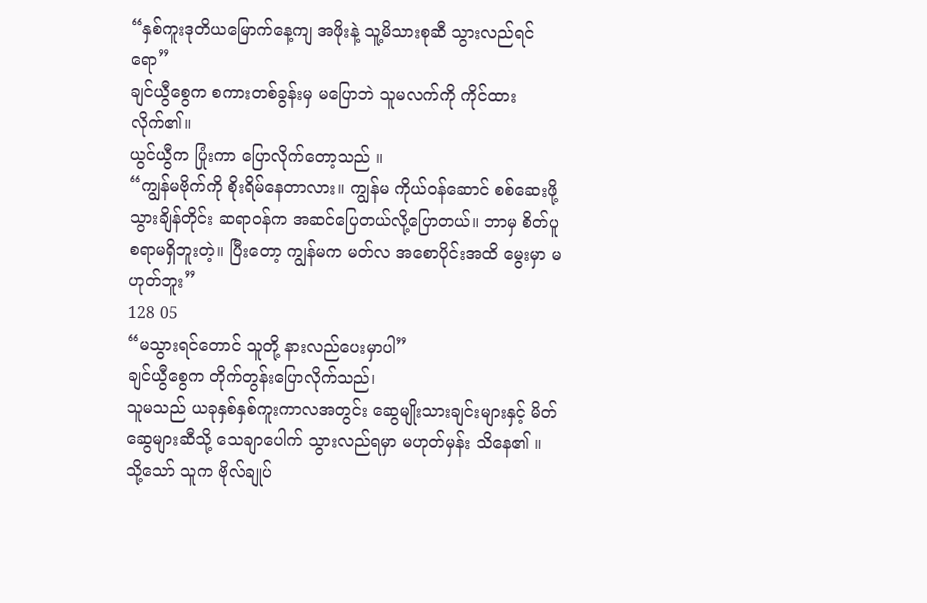“နှစ်ကူးဒုတိယမြောက်နေ့ကျ အဖိုးနဲ့ သူ့မိသားစုဆီ သွားလည်ရင်ရော”
ချင်ယွီစွေက စကားတစ်ခွန်းမှ မပြောဘဲ သူမလက်ကို ကိုင်ထားလိုက်၏။
ယွင်ယွီက ပြုံးကာ ပြောလိုက်တော့သည် ။
“ကျွန်မဗိုက်ကို စိုးရိမ်နေတာလား။ ကျွန်မ ကိုယ်ဝန်ဆောင် စစ်ဆေးဖို့သွားချိန်တိုင်း ဆရာဝန်က အဆင်ပြေတယ်လို့ပြောတယ်။ ဘာမှ စိတ်ပူစရာမရှိဘူးတဲ့။ ပြီးတော့ ကျွန်မက မတ်လ အစောပိုင်းအထိ မွေးမှာ မဟုတ်ဘူး”
128 05
“မသွားရင်တောင် သူတို့ နားလည်ပေးမှာပါ”
ချင်ယွီစွေက တိုက်တွန်းပြောလိုက်သည်၊
သူမသည် ယခုနှစ်နှစ်ကူးကာလအတွင်း ဆွေမျိုးသားချင်းများနှင့် မိတ်ဆွေများဆီသို့ သေချာပေါက် သွားလည်ရမှာ မဟုတ်မှန်း သိနေ၏ ။
သို့သော် သူက ဗိုလ်ချုပ်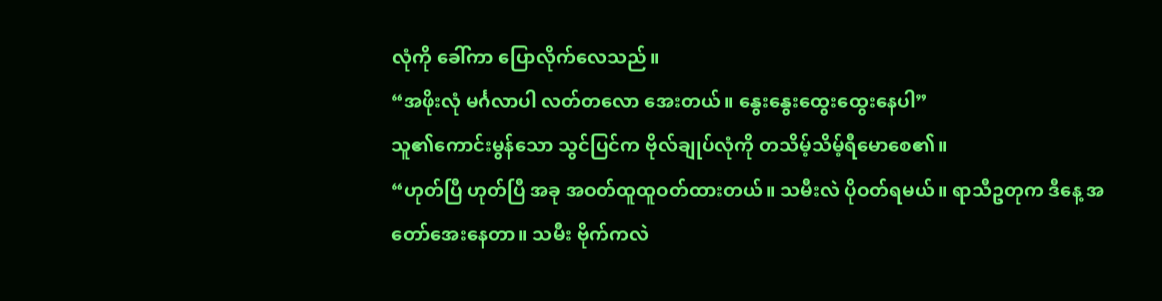လုံကို ခေါ်ကာ ပြောလိုက်လေသည်။
“အဖိုးလုံ မင်္ဂလာပါ လတ်တလော အေးတယ်။ နွေးနွေးထွေးထွေးနေပါ”
သူ၏ကောင်းမွန်သော သွင်ပြင်က ဗိုလ်ချုပ်လုံကို တသိမ့်သိမ့်ရီမောစေ၏။
“ဟုတ်ပြီ ဟုတ်ပြီ အခု အဝတ်ထူထူဝတ်ထားတယ်။ သမီးလဲ ပိုဝတ်ရမယ်။ ရာသီဥတုက ဒီနေ့ အတော်အေးနေတာ။ သမီး ဗိုက်ကလဲ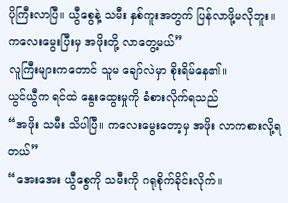ပိုကြီးလာပြီ။ ယွီစွေနဲ့ သမီး နှစ်ကူးအတွက် ပြန်လာဖို့မလိုဘူး။ ကလေးမွေးပြီးမှ အဖိုးတို့ လာတွေ့မယ်”
လူကြီးများကတောင် သူမ ချော်လဲမှာ စိုးရိမ်နေ၏။
ယွင်ယွီက ရင်ထဲ နွေးထွေးမှုကို ခံစားလိုက်ရသည်
“အဖိုး သမီး သိပါပြီ။ ကလေးမွေးတော့မှ အဖိုး လာကစားလို့ရတယ်”
“အေးအေး ယွီစွေကို သမီးကို ဂရုစိုက်ခိုင်းလိုက်။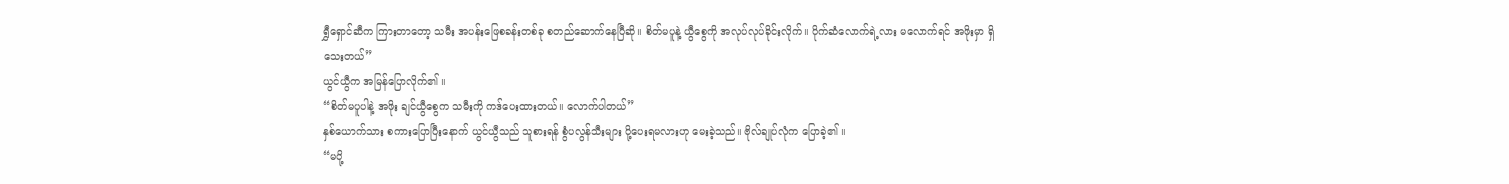ရွှီရှောင်ဆီက ကြားတာတော့ သမီး အပန်းဖြေစခန်းတစ်ခု စတည်ဆောက်နေပြီဆို။ စိတ်မပူနဲ့ ယွီစွေကို အလုပ်လုပ်ခိုင်းလိုက်။ ပိုက်ဆံလောက်ရဲ့လား မလောက်ရင် အဖိုးမှာ ရှိသေးတယ်”
ယွင်ယွီက အမြန်ပြောလိုက်၏ ။
“စိတ်မပူပါနဲ့ အဖိုး ချင်ယွီစွေက သမီးကို ကဒ်ပေးထားတယ်။ လောက်ပါတယ်”
နှစ်ယောက်သား စကားပြောပြီးနောက် ယွင်ယွီသည် သူစားရန် စွံပလွန်သီးများ ပို့ပေးရမလားဟု မေးခဲ့သည်။ ဗိုလ်ချုပ်လုံက ပြောခဲ့၏ ။
“မပို့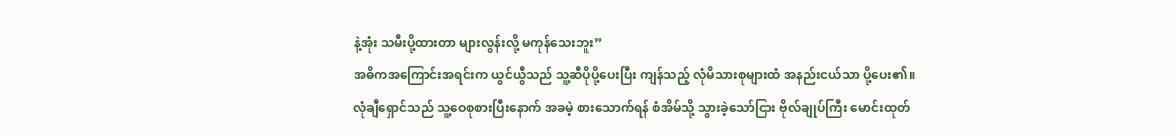နဲ့အုံး သမီးပို့ထားတာ များလွန်းလို့ မကုန်သေးဘူး”
အဓိကအကြောင်းအရင်းက ယွင်ယွီသည် သူ့ဆီပိုပို့ပေးပြီး ကျန်သည့် လုံမိသားစုများထံ အနည်းငယ်သာ ပို့ပေး၏။ လုံချီရှောင်သည် သူ့ဝေစုစားပြီးနောက် အခမဲ့ စားသောက်ရန် စံအိမ်သို့ သွားခဲ့သော်ငြား ဗိုလ်ချုပ်ကြီး မောင်းထုတ်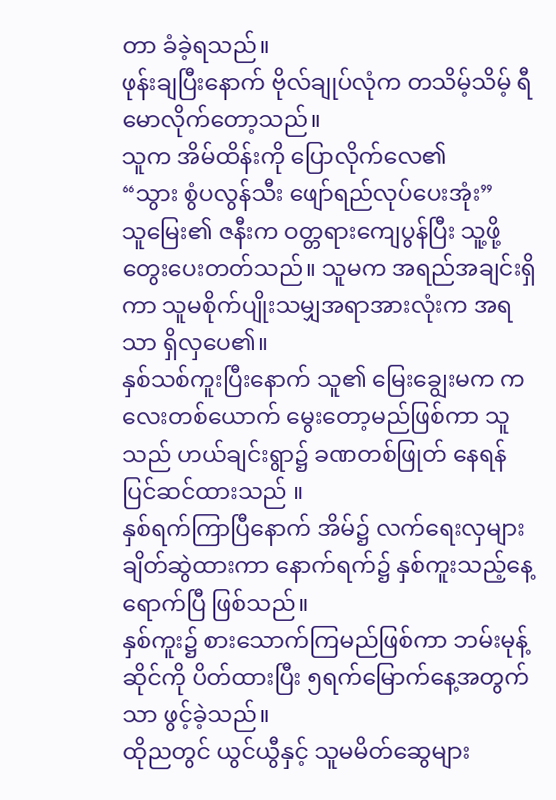တာ ခံခဲ့ရသည်။
ဖုန်းချပြီးနောက် ဗိုလ်ချုပ်လုံက တသိမ့်သိမ့် ရီမောလိုက်တော့သည်။
သူက အိမ်ထိန်းကို ပြောလိုက်လေ၏
“သွား စွံပလွန်သီး ဖျော်ရည်လုပ်ပေးအုံး”
သူမြေး၏ ဇနီးက ဝတ္တရားကျေပွန်ပြီး သူ့ဖို့ တွေးပေးတတ်သည်။ သူမက အရည်အချင်းရှိကာ သူမစိုက်ပျိုးသမျှအရာအားလုံးက အရသာ ရှိလှပေ၏။
နှစ်သစ်ကူးပြီးနောက် သူ၏ မြေးချွေးမက ကလေးတစ်ယောက် မွေးတော့မည်ဖြစ်ကာ သူသည် ဟယ်ချင်းရွာ၌ ခဏတစ်ဖြုတ် နေရန် ပြင်ဆင်ထားသည် ။
နှစ်ရက်ကြာပြီနောက် အိမ်၌ လက်ရေးလှများ ချိတ်ဆွဲထားကာ နောက်ရက်၌ နှစ်ကူးသည့်နေ့ရောက်ပြီ ဖြစ်သည်။
နှစ်ကူး၌ စားသောက်ကြမည်ဖြစ်ကာ ဘမ်းမုန့်ဆိုင်ကို ပိတ်ထားပြီး ၅ရက်မြောက်နေ့အတွက်သာ ဖွင့်ခဲ့သည်။
ထိုညတွင် ယွင်ယွီနှင့် သူမမိတ်ဆွေများ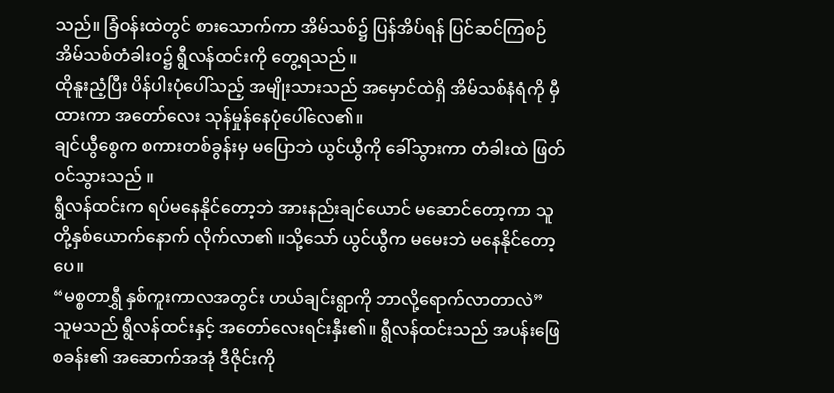သည်။ ခြံဝန်းထဲတွင် စားသောက်ကာ အိမ်သစ်၌ ပြန်အိပ်ရန် ပြင်ဆင်ကြစဉ် အိမ်သစ်တံခါးဝ၌ ရွီလန်ထင်းကို တွေ့ရသည် ။
ထိုနူးညံ့ပြီး ပိန်ပါးပုံပေါ်သည့် အမျိုးသားသည် အမှောင်ထဲရှိ အိမ်သစ်နံရံကို မှီထားကာ အတော်လေး သုန်မှုန်နေပုံပေါ်လေ၏။
ချင်ယွီစွေက စကားတစ်ခွန်းမှ မပြောဘဲ ယွင်ယွီကို ခေါ်သွားကာ တံခါးထဲ ဖြတ်ဝင်သွားသည် ။
ရွီလန်ထင်းက ရပ်မနေနိုင်တော့ဘဲ အားနည်းချင်ယောင် မဆောင်တော့ကာ သူတို့နှစ်ယောက်နောက် လိုက်လာ၏ ။သို့သော် ယွင်ယွီက မမေးဘဲ မနေနိုင်တော့ပေ။
“မစ္စတာရွှီ နှစ်ကူးကာလအတွင်း ဟယ်ချင်းရွာကို ဘာလို့ရောက်လာတာလဲ”
သူမသည် ရွီလန်ထင်းနှင့် အတော်လေးရင်းနှီး၏။ ရွီလန်ထင်းသည် အပန်းဖြေစခန်း၏ အဆောက်အအုံ ဒီဇိုင်းကို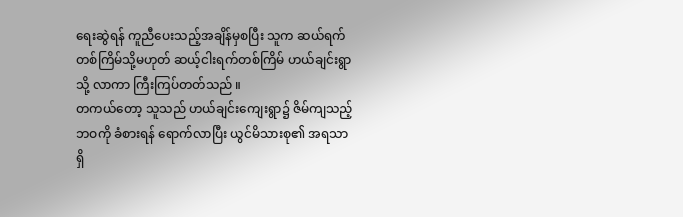ရေးဆွဲရန် ကူညီပေးသည့်အချိန်မှစပြီး သူက ဆယ်ရက်တစ်ကြိမ်သို့မဟုတ် ဆယ့်ငါးရက်တစ်ကြိမ် ဟယ်ချင်းရွာသို့ လာကာ ကြီးကြပ်တတ်သည် ။
တကယ်တော့ သူသည် ဟယ်ချင်းကျေးရွာ၌ ဇိမ်ကျသည့် ဘဝကို ခံစားရန် ရောက်လာပြီး ယွင်မိသားစု၏ အရသာရှိ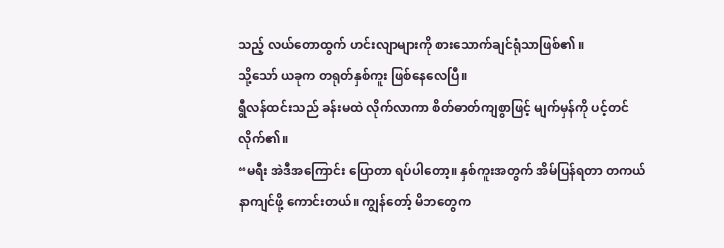သည့် လယ်တောထွက် ဟင်းလျာများကို စားသောက်ချင်ရုံသာဖြစ်၏ ။
သို့သော် ယခုက တရုတ်နှစ်ကူး ဖြစ်နေလေပြီ။
ရွီလန်ထင်းသည် ခန်းမထဲ လိုက်လာကာ စိတ်ဓာတ်ကျစွာဖြင့် မျက်မှန်ကို ပင့်တင်လိုက်၏။
“မရီး အဲဒီအကြောင်း ပြောတာ ရပ်ပါတော့။ နှစ်ကူးအတွက် အိမ်ပြန်ရတာ တကယ်နာကျင်ဖို့ ကောင်းတယ်။ ကျွန်တော့် မိဘတွေက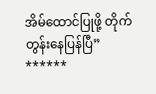အိမ်ထောင်ပြုဖို့ တိုက်တွန်းနေပြန်ပြီ”
******